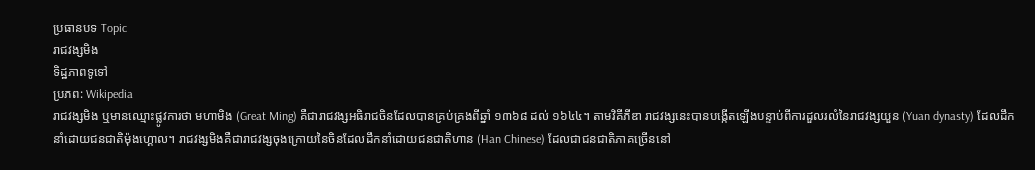ប្រធានបទ Topic
រាជវង្សមិង
ទិដ្ឋភាពទូទៅ
ប្រភព: Wikipedia
រាជវង្សមិង ឬមានឈ្មោះផ្លូវការថា មហាមិង (Great Ming) គឺជារាជវង្សអធិរាជចិនដែលបានគ្រប់គ្រងពីឆ្នាំ ១៣៦៨ ដល់ ១៦៤៤។ តាមវិគីភីឌា រាជវង្សនេះបានបង្កើតឡើងបន្ទាប់ពីការដួលរលំនៃរាជវង្សយួន (Yuan dynasty) ដែលដឹកនាំដោយជនជាតិម៉ុងហ្គោល។ រាជវង្សមិងគឺជារាជវង្សចុងក្រោយនៃចិនដែលដឹកនាំដោយជនជាតិហាន (Han Chinese) ដែលជាជនជាតិភាគច្រើននៅ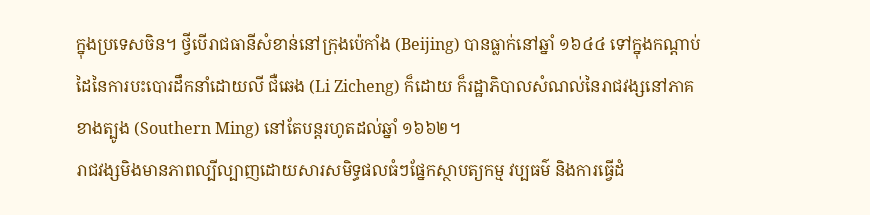ក្នុងប្រទេសចិន។ ថ្វីបើរាជធានីសំខាន់នៅក្រុងប៉េកាំង (Beijing) បានធ្លាក់នៅឆ្នាំ ១៦៤៤ ទៅក្នុងកណ្តាប់ដៃនៃការបះបោរដឹកនាំដោយលី ជឺឆេង (Li Zicheng) ក៏ដោយ ក៏រដ្ឋាភិបាលសំណល់នៃរាជវង្សនៅភាគខាងត្បូង (Southern Ming) នៅតែបន្តរហូតដល់ឆ្នាំ ១៦៦២។
រាជវង្សមិងមានភាពល្បីល្បាញដោយសារសមិទ្ធផលធំៗផ្នែកស្ថាបត្យកម្ម វប្បធម៌ និងការធ្វើដំ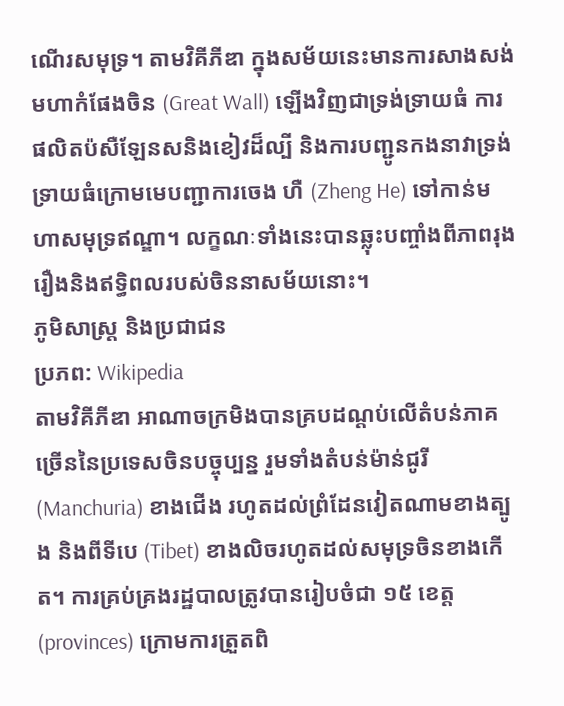ណើរសមុទ្រ។ តាមវិគីភីឌា ក្នុងសម័យនេះមានការសាងសង់មហាកំផែងចិន (Great Wall) ឡើងវិញជាទ្រង់ទ្រាយធំ ការផលិតប៉សឺឡែនសនិងខៀវដ៏ល្បី និងការបញ្ជូនកងនាវាទ្រង់ទ្រាយធំក្រោមមេបញ្ជាការចេង ហឺ (Zheng He) ទៅកាន់មហាសមុទ្រឥណ្ឌា។ លក្ខណៈទាំងនេះបានឆ្លុះបញ្ចាំងពីភាពរុងរឿងនិងឥទ្ធិពលរបស់ចិននាសម័យនោះ។
ភូមិសាស្ត្រ និងប្រជាជន
ប្រភព: Wikipedia
តាមវិគីភីឌា អាណាចក្រមិងបានគ្របដណ្តប់លើតំបន់ភាគច្រើននៃប្រទេសចិនបច្ចុប្បន្ន រួមទាំងតំបន់ម៉ាន់ជូរី (Manchuria) ខាងជើង រហូតដល់ព្រំដែនវៀតណាមខាងត្បូង និងពីទីបេ (Tibet) ខាងលិចរហូតដល់សមុទ្រចិនខាងកើត។ ការគ្រប់គ្រងរដ្ឋបាលត្រូវបានរៀបចំជា ១៥ ខេត្ត (provinces) ក្រោមការត្រួតពិ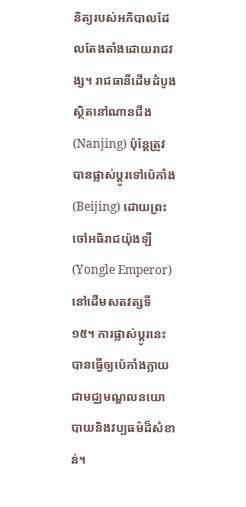និត្យរបស់អភិបាលដែលតែងតាំងដោយរាជវង្ស។ រាជធានីដើមដំបូងស្ថិតនៅណានជីង (Nanjing) ប៉ុន្តែត្រូវបានផ្លាស់ប្តូរទៅប៉េកាំង (Beijing) ដោយព្រះចៅអធិរាជយ៉ុងឡឺ (Yongle Emperor) នៅដើមសតវត្សទី ១៥។ ការផ្លាស់ប្តូរនេះបានធ្វើឲ្យប៉េកាំងក្លាយជាមជ្ឈមណ្ឌលនយោបាយនិងវប្បធម៌ដ៏សំខាន់។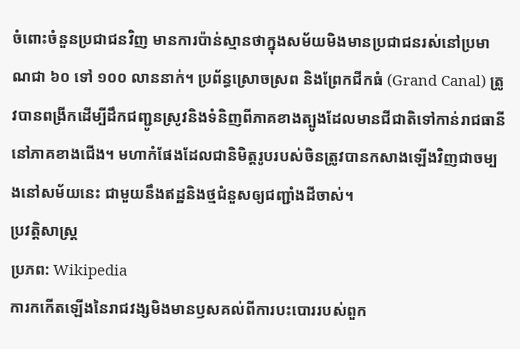ចំពោះចំនួនប្រជាជនវិញ មានការប៉ាន់ស្មានថាក្នុងសម័យមិងមានប្រជាជនរស់នៅប្រមាណជា ៦០ ទៅ ១០០ លាននាក់។ ប្រព័ន្ធស្រោចស្រព និងព្រែកជីកធំ (Grand Canal) ត្រូវបានពង្រីកដើម្បីដឹកជញ្ជូនស្រូវនិងទំនិញពីភាគខាងត្បូងដែលមានជីជាតិទៅកាន់រាជធានីនៅភាគខាងជើង។ មហាកំផែងដែលជានិមិត្តរូបរបស់ចិនត្រូវបានកសាងឡើងវិញជាចម្បងនៅសម័យនេះ ជាមួយនឹងឥដ្ឋនិងថ្មជំនួសឲ្យជញ្ជាំងដីចាស់។
ប្រវត្តិសាស្ត្រ
ប្រភព: Wikipedia
ការកកើតឡើងនៃរាជវង្សមិងមានឫសគល់ពីការបះបោររបស់ពួក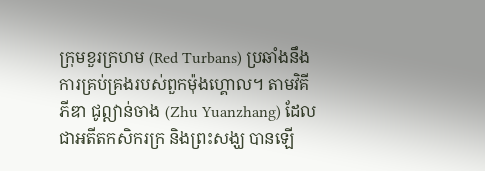ក្រុមខួរក្រហម (Red Turbans) ប្រឆាំងនឹងការគ្រប់គ្រងរបស់ពួកម៉ុងហ្គោល។ តាមវិគីភីឌា ជូឦាន់ចាង (Zhu Yuanzhang) ដែលជាអតីតកសិករក្រ និងព្រះសង្ឃ បានឡើ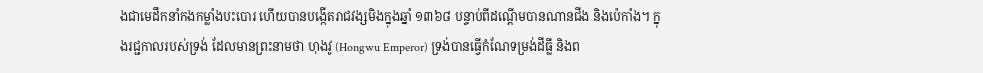ងជាមេដឹកនាំកងកម្លាំងបះបោរ ហើយបានបង្កើតរាជវង្សមិងក្នុងឆ្នាំ ១៣៦៨ បន្ទាប់ពីដណ្តើមបានណានជីង និងប៉េកាំង។ ក្នុងរជ្ជកាលរបស់ទ្រង់ ដែលមានព្រះនាមថា ហុងវូ (Hongwu Emperor) ទ្រង់បានធ្វើកំណែទម្រង់ដីធ្លី និងព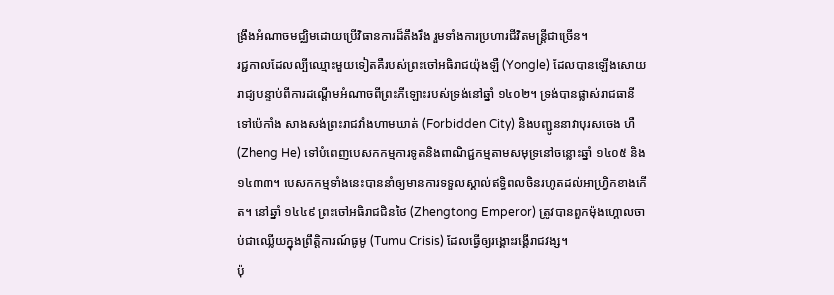ង្រឹងអំណាចមជ្ឈិមដោយប្រើវិធានការដ៏តឹងរឹង រួមទាំងការប្រហារជីវិតមន្ត្រីជាច្រើន។
រជ្ជកាលដែលល្បីឈ្មោះមួយទៀតគឺរបស់ព្រះចៅអធិរាជយ៉ុងឡឺ (Yongle) ដែលបានឡើងសោយរាជ្យបន្ទាប់ពីការដណ្តើមអំណាចពីព្រះភីឡោះរបស់ទ្រង់នៅឆ្នាំ ១៤០២។ ទ្រង់បានផ្លាស់រាជធានីទៅប៉េកាំង សាងសង់ព្រះរាជវាំងហាមឃាត់ (Forbidden City) និងបញ្ជូននាវាបុរសចេង ហឺ (Zheng He) ទៅបំពេញបេសកកម្មការទូតនិងពាណិជ្ជកម្មតាមសមុទ្រនៅចន្លោះឆ្នាំ ១៤០៥ និង ១៤៣៣។ បេសកកម្មទាំងនេះបាននាំឲ្យមានការទទួលស្គាល់ឥទ្ធិពលចិនរហូតដល់អាហ្វ្រិកខាងកើត។ នៅឆ្នាំ ១៤៤៩ ព្រះចៅអធិរាជជិនថៃ (Zhengtong Emperor) ត្រូវបានពួកម៉ុងហ្គោលចាប់ជាឈ្លើយក្នុងព្រឹត្តិការណ៍ធូមូ (Tumu Crisis) ដែលធ្វើឲ្យរង្គោះរង្គើរាជវង្ស។
ប៉ុ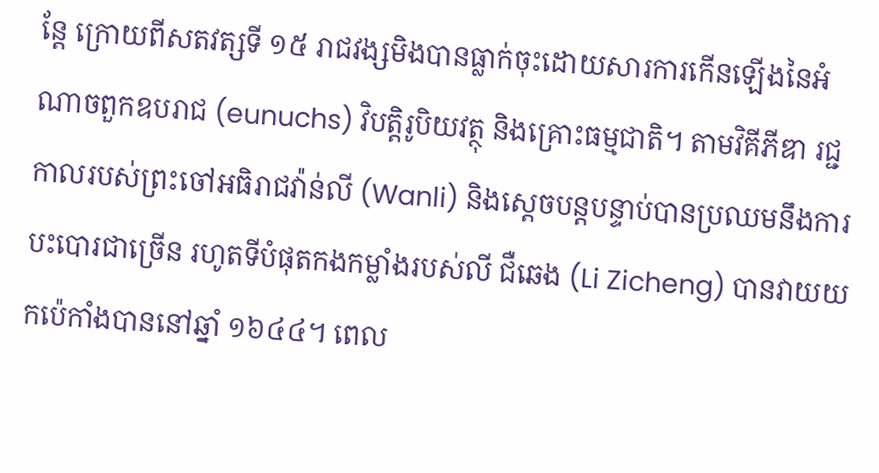ន្តែ ក្រោយពីសតវត្សទី ១៥ រាជវង្សមិងបានធ្លាក់ចុះដោយសារការកើនឡើងនៃអំណាចពួកឧបរាជ (eunuchs) វិបត្តិរូបិយវត្ថុ និងគ្រោះធម្មជាតិ។ តាមវិគីភីឌា រជ្ជកាលរបស់ព្រះចៅអធិរាជវ៉ាន់លី (Wanli) និងស្តេចបន្តបន្ទាប់បានប្រឈមនឹងការបះបោរជាច្រើន រហូតទីបំផុតកងកម្លាំងរបស់លី ជឺឆេង (Li Zicheng) បានវាយយកប៉េកាំងបាននៅឆ្នាំ ១៦៤៤។ ពេល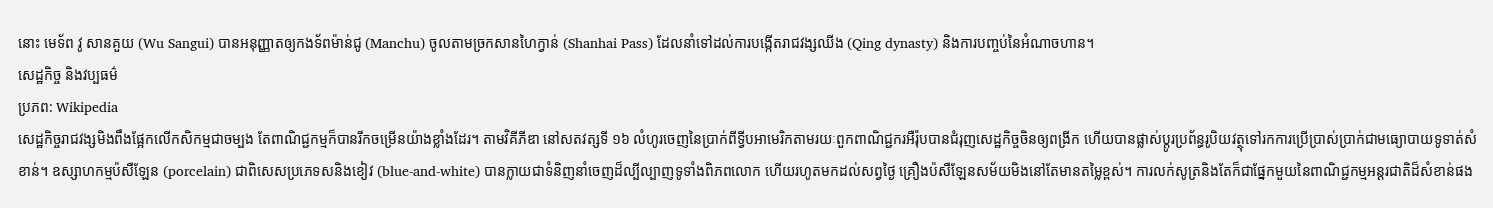នោះ មេទ័ព វូ សានគួយ (Wu Sangui) បានអនុញ្ញាតឲ្យកងទ័ពម៉ាន់ជូ (Manchu) ចូលតាមច្រកសានហៃក្វាន់ (Shanhai Pass) ដែលនាំទៅដល់ការបង្កើតរាជវង្សឈីង (Qing dynasty) និងការបញ្ចប់នៃអំណាចហាន។
សេដ្ឋកិច្ច និងវប្បធម៌
ប្រភព: Wikipedia
សេដ្ឋកិច្ចរាជវង្សមិងពឹងផ្អែកលើកសិកម្មជាចម្បង តែពាណិជ្ជកម្មក៏បានរីកចម្រើនយ៉ាងខ្លាំងដែរ។ តាមវិគីភីឌា នៅសតវត្សទី ១៦ លំហូរចេញនៃប្រាក់ពីទ្វីបអាមេរិកតាមរយៈពួកពាណិជ្ជករអឺរ៉ុបបានជំរុញសេដ្ឋកិច្ចចិនឲ្យពង្រីក ហើយបានផ្លាស់ប្តូរប្រព័ន្ធរូបិយវត្ថុទៅរកការប្រើប្រាស់ប្រាក់ជាមធ្យោបាយទូទាត់សំខាន់។ ឧស្សាហកម្មប៉សឺឡែន (porcelain) ជាពិសេសប្រភេទសនិងខៀវ (blue-and-white) បានក្លាយជាទំនិញនាំចេញដ៏ល្បីល្បាញទូទាំងពិភពលោក ហើយរហូតមកដល់សព្វថ្ងៃ គ្រឿងប៉សឺឡែនសម័យមិងនៅតែមានតម្លៃខ្ពស់។ ការលក់សូត្រនិងតែក៏ជាផ្នែកមួយនៃពាណិជ្ជកម្មអន្តរជាតិដ៏សំខាន់ផង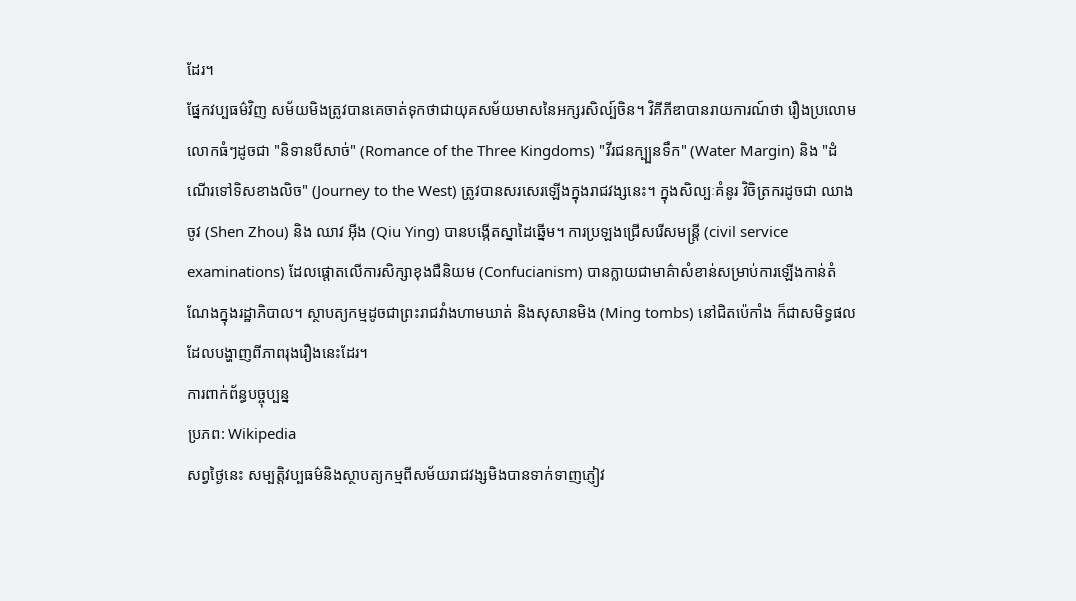ដែរ។
ផ្នែកវប្បធម៌វិញ សម័យមិងត្រូវបានគេចាត់ទុកថាជាយុគសម័យមាសនៃអក្សរសិល្ប៍ចិន។ វិគីភីឌាបានរាយការណ៍ថា រឿងប្រលោមលោកធំៗដូចជា "និទានបីសាច់" (Romance of the Three Kingdoms) "វីរជនក្ប្បនទឹក" (Water Margin) និង "ដំណើរទៅទិសខាងលិច" (Journey to the West) ត្រូវបានសរសេរឡើងក្នុងរាជវង្សនេះ។ ក្នុងសិល្បៈគំនូរ វិចិត្រករដូចជា ឈាង ចូវ (Shen Zhou) និង ឈាវ អ៊ីង (Qiu Ying) បានបង្កើតស្នាដៃឆ្នើម។ ការប្រឡងជ្រើសរើសមន្ត្រី (civil service examinations) ដែលផ្តោតលើការសិក្សាខុងជឺនិយម (Confucianism) បានក្លាយជាមាគ៌ាសំខាន់សម្រាប់ការឡើងកាន់តំណែងក្នុងរដ្ឋាភិបាល។ ស្ថាបត្យកម្មដូចជាព្រះរាជវាំងហាមឃាត់ និងសុសានមិង (Ming tombs) នៅជិតប៉េកាំង ក៏ជាសមិទ្ធផលដែលបង្ហាញពីភាពរុងរឿងនេះដែរ។
ការពាក់ព័ន្ធបច្ចុប្បន្ន
ប្រភព: Wikipedia
សព្វថ្ងៃនេះ សម្បត្តិវប្បធម៌និងស្ថាបត្យកម្មពីសម័យរាជវង្សមិងបានទាក់ទាញភ្ញៀវ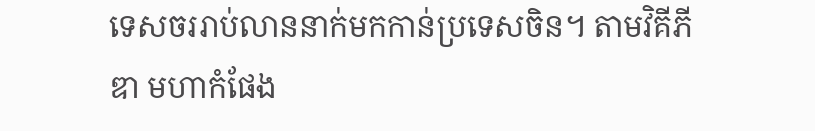ទេសចររាប់លាននាក់មកកាន់ប្រទេសចិន។ តាមវិគីភីឌា មហាកំផែង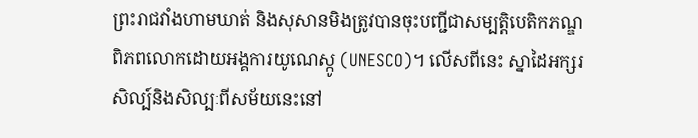ព្រះរាជវាំងហាមឃាត់ និងសុសានមិងត្រូវបានចុះបញ្ជីជាសម្បត្តិបេតិកភណ្ឌពិភពលោកដោយអង្គការយូណេស្កូ (UNESCO)។ លើសពីនេះ ស្នាដៃអក្សរសិល្ប៍និងសិល្បៈពីសម័យនេះនៅ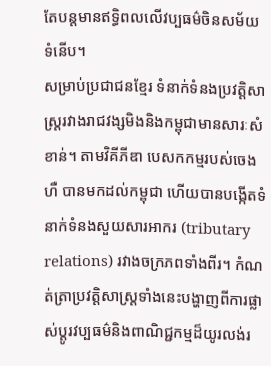តែបន្តមានឥទ្ធិពលលើវប្បធម៌ចិនសម័យទំនើប។
សម្រាប់ប្រជាជនខ្មែរ ទំនាក់ទំនងប្រវត្តិសាស្ត្ររវាងរាជវង្សមិងនិងកម្ពុជាមានសារៈសំខាន់។ តាមវិគីភីឌា បេសកកម្មរបស់ចេង ហឺ បានមកដល់កម្ពុជា ហើយបានបង្កើតទំនាក់ទំនងសួយសារអាករ (tributary relations) រវាងចក្រភពទាំងពីរ។ កំណត់ត្រាប្រវត្តិសាស្ត្រទាំងនេះបង្ហាញពីការផ្លាស់ប្តូរវប្បធម៌និងពាណិជ្ជកម្មដ៏យូរលង់រ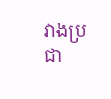វាងប្រជា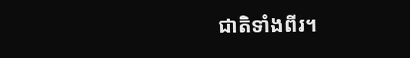ជាតិទាំងពីរ។